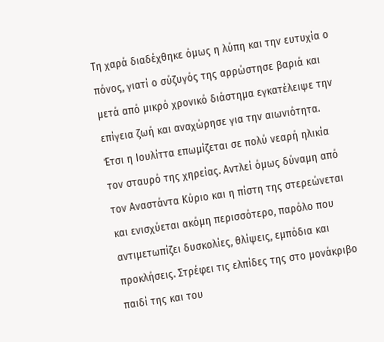Τη χαρά διαδέχθηκε όμως η λύπη και την ευτυχία ο πόνος, γιατί ο σύζυγός της αρρώστησε βαριά και μετά από μικρό χρονικό διάστημα εγκατέλειψε την επίγεια ζωή και αναχώρησε για την αιωνιότητα. Έτσι η Ιουλίττα επωμίζεται σε πολύ νεαρή ηλικία τον σταυρό της χηρείας. Αντλεί όμως δύναμη από τον Αναστάντα Κύριο και η πίστη της στερεώνεται και ενισχύεται ακόμη περισσότερο, παρόλο που αντιμετωπίζει δυσκολίες, θλίψεις, εμπόδια και προκλήσεις. Στρέφει τις ελπίδες της στο μονάκριβο παιδί της και του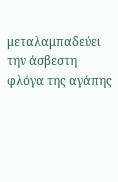μεταλαμπαδεύει την άσβεστη φλόγα της αγάπης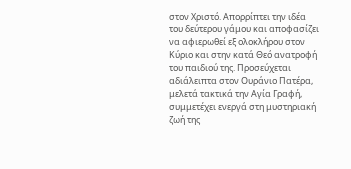στον Χριστό. Απορρίπτει την ιδέα του δεύτερου γάμου και αποφασίζει να αφιερωθεί εξ ολοκλήρου στον Κύριο και στην κατά Θεό ανατροφή του παιδιού της. Προσεύχεται αδιάλειπτα στον Ουράνιο Πατέρα, μελετά τακτικά την Αγία Γραφή, συμμετέχει ενεργά στη μυστηριακή ζωή της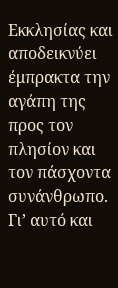Εκκλησίας και αποδεικνύει έμπρακτα την αγάπη της προς τον πλησίον και τον πάσχοντα συνάνθρωπο. Γι’ αυτό και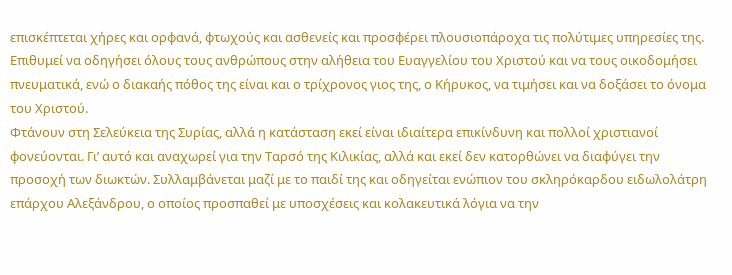επισκέπτεται χήρες και ορφανά, φτωχούς και ασθενείς και προσφέρει πλουσιοπάροχα τις πολύτιμες υπηρεσίες της. Επιθυμεί να οδηγήσει όλους τους ανθρώπους στην αλήθεια του Ευαγγελίου του Χριστού και να τους οικοδομήσει πνευματικά, ενώ ο διακαής πόθος της είναι και ο τρίχρονος γιος της, ο Κήρυκος, να τιμήσει και να δοξάσει το όνομα του Χριστού.
Φτάνουν στη Σελεύκεια της Συρίας, αλλά η κατάσταση εκεί είναι ιδιαίτερα επικίνδυνη και πολλοί χριστιανοί φονεύονται. Γι’ αυτό και αναχωρεί για την Ταρσό της Κιλικίας, αλλά και εκεί δεν κατορθώνει να διαφύγει την προσοχή των διωκτών. Συλλαμβάνεται μαζί με το παιδί της και οδηγείται ενώπιον του σκληρόκαρδου ειδωλολάτρη επάρχου Αλεξάνδρου, ο οποίος προσπαθεί με υποσχέσεις και κολακευτικά λόγια να την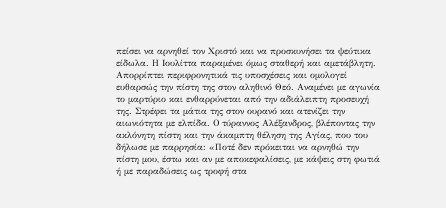πείσει να αρνηθεί τον Χριστό και να προσκυνήσει τα ψεύτικα είδωλα. Η Ιουλίττα παραμένει όμως σταθερή και αμετάβλητη. Απορρίπτει περιφρονητικά τις υποσχέσεις και ομολογεί ευθαρσώς την πίστη της στον αληθινό Θεό. Αναμένει με αγωνία το μαρτύριο και ενθαρρύνεται από την αδιάλειπτη προσευχή της. Στρέφει τα μάτια της στον ουρανό και ατενίζει την αιωνιότητα με ελπίδα. Ο τύραννος Αλέξανδρος, βλέποντας την ακλόνητη πίστη και την άκαμπτη θέληση της Αγίας, που του δήλωσε με παρρησία: «Ποτέ δεν πρόκειται να αρνηθώ την πίστη μου, έστω και αν με αποκεφαλίσεις, με κάψεις στη φωτιά ή με παραδώσεις ως τροφή στα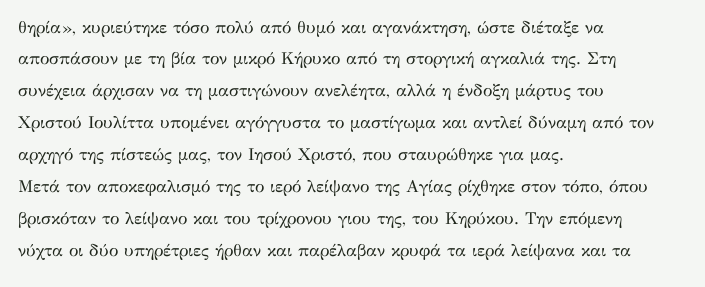θηρία», κυριεύτηκε τόσο πολύ από θυμό και αγανάκτηση, ώστε διέταξε να αποσπάσουν με τη βία τον μικρό Κήρυκο από τη στοργική αγκαλιά της. Στη συνέχεια άρχισαν να τη μαστιγώνουν ανελέητα, αλλά η ένδοξη μάρτυς του Χριστού Ιουλίττα υπομένει αγόγγυστα το μαστίγωμα και αντλεί δύναμη από τον αρχηγό της πίστεώς μας, τον Ιησού Χριστό, που σταυρώθηκε για μας.
Μετά τον αποκεφαλισμό της το ιερό λείψανο της Αγίας ρίχθηκε στον τόπο, όπου βρισκόταν το λείψανο και του τρίχρονου γιου της, του Κηρύκου. Την επόμενη νύχτα οι δύο υπηρέτριες ήρθαν και παρέλαβαν κρυφά τα ιερά λείψανα και τα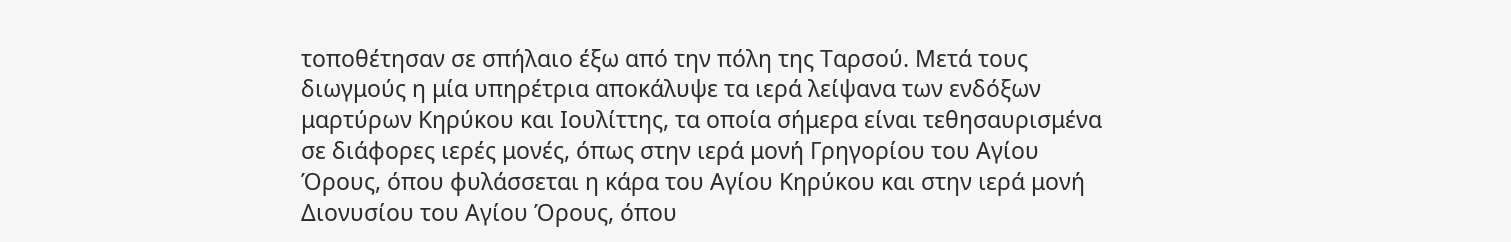τοποθέτησαν σε σπήλαιο έξω από την πόλη της Ταρσού. Μετά τους διωγμούς η μία υπηρέτρια αποκάλυψε τα ιερά λείψανα των ενδόξων μαρτύρων Κηρύκου και Ιουλίττης, τα οποία σήμερα είναι τεθησαυρισμένα σε διάφορες ιερές μονές, όπως στην ιερά μονή Γρηγορίου του Αγίου Όρους, όπου φυλάσσεται η κάρα του Αγίου Κηρύκου και στην ιερά μονή Διονυσίου του Αγίου Όρους, όπου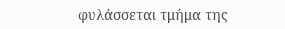φυλάσσεται τμήμα της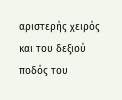αριστερής χειρός και του δεξιού ποδός του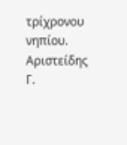τρίχρονου νηπίου.
Αριστείδης Γ.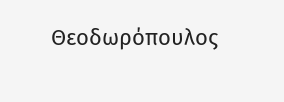Θεοδωρόπουλος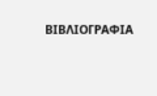ΒΙΒΛΙΟΓΡΑΦΙΑ